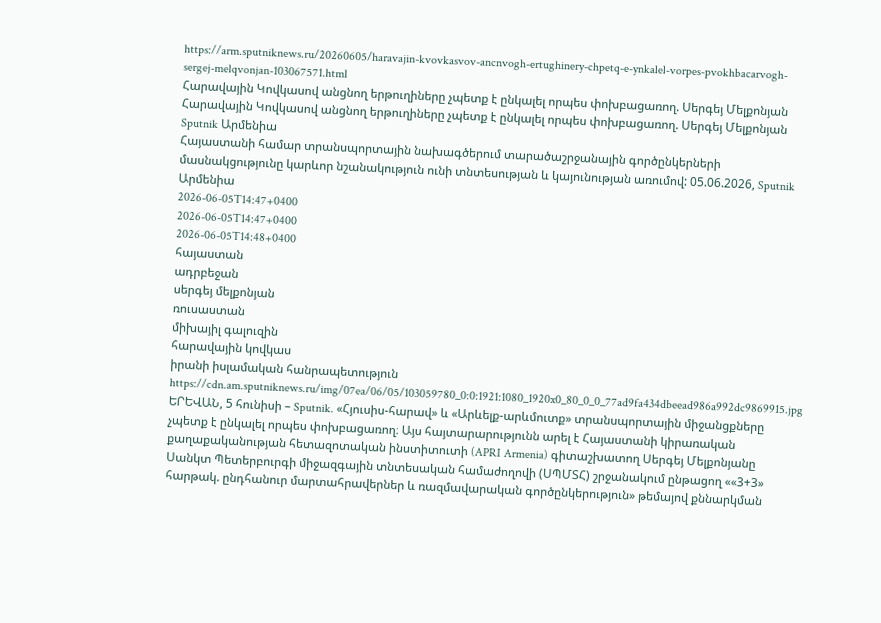https://arm.sputniknews.ru/20260605/haravajin-kvovkasvov-ancnvogh-ertughinery-chpetq-e-ynkalel-vorpes-pvokhbacarvogh-sergej-melqvonjan-103067571.html
Հարավային Կովկասով անցնող երթուղիները չպետք է ընկալել որպես փոխբացառող. Սերգեյ Մելքոնյան
Հարավային Կովկասով անցնող երթուղիները չպետք է ընկալել որպես փոխբացառող. Սերգեյ Մելքոնյան
Sputnik Արմենիա
Հայաստանի համար տրանսպորտային նախագծերում տարածաշրջանային գործընկերների մասնակցությունը կարևոր նշանակություն ունի տնտեսության և կայունության առումով: 05.06.2026, Sputnik Արմենիա
2026-06-05T14:47+0400
2026-06-05T14:47+0400
2026-06-05T14:48+0400
հայաստան
ադրբեջան
սերգեյ մելքոնյան
ռուսաստան
միխայիլ գալուզին
հարավային կովկաս
իրանի իսլամական հանրապետություն
https://cdn.am.sputniknews.ru/img/07ea/06/05/103059780_0:0:1921:1080_1920x0_80_0_0_77ad9fa434dbeead986a992dc9869915.jpg
ԵՐԵՎԱՆ, 5 հունիսի – Sputnik. «Հյուսիս-հարավ» և «Արևելք-արևմուտք» տրանսպորտային միջանցքները չպետք է ընկալել որպես փոխբացառող։ Այս հայտարարությունն արել է Հայաստանի կիրառական քաղաքականության հետազոտական ինստիտուտի (APRI Armenia) գիտաշխատող Սերգեյ Մելքոնյանը Սանկտ Պետերբուրգի միջազգային տնտեսական համաժողովի (ՍՊՄՏՀ) շրջանակում ընթացող ««3+3» հարթակ. ընդհանուր մարտահրավերներ և ռազմավարական գործընկերություն» թեմայով քննարկման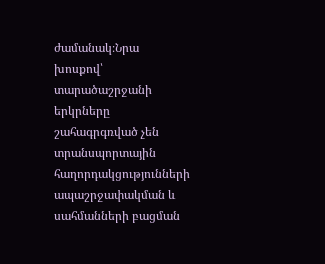ժամանակ։Նրա խոսքով՝ տարածաշրջանի երկրները շահագրգռված չեն տրանսպորտային հաղորդակցությունների ապաշրջափակման և սահմանների բացման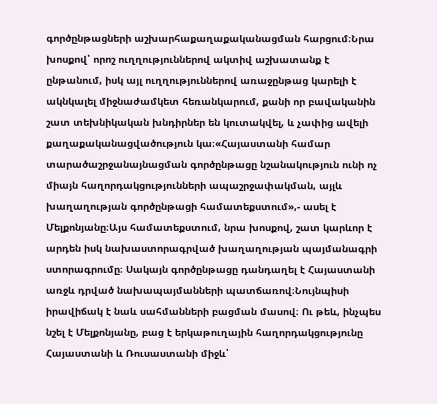գործընթացների աշխարհաքաղաքականացման հարցում։Նրա խոսքով՝ որոշ ուղղություններով ակտիվ աշխատանք է ընթանում, իսկ այլ ուղղություններով առաջընթաց կարելի է ակնկալել միջնաժամկետ հեռանկարում, քանի որ բավականին շատ տեխնիկական խնդիրներ են կուտակվել, և չափից ավելի քաղաքականացվածություն կա։«Հայաստանի համար տարածաշրջանայնացման գործընթացը նշանակություն ունի ոչ միայն հաղորդակցությունների ապաշրջափակման, այլև խաղաղության գործընթացի համատեքստում»,- ասել է Մելքոնյանը։Այս համատեքստում, նրա խոսքով, շատ կարևոր է արդեն իսկ նախաստորագրված խաղաղության պայմանագրի ստորագրումը։ Սակայն գործընթացը դանդաղել է Հայաստանի առջև դրված նախապայմանների պատճառով։Նույնպիսի իրավիճակ է նաև սահմանների բացման մասով։ Ու թեև, ինչպես նշել է Մելքոնյանը, բաց է երկաթուղային հաղորդակցությունը Հայաստանի և Ռուսաստանի միջև՝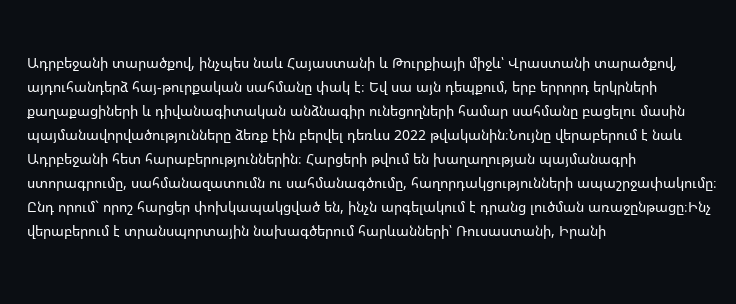Ադրբեջանի տարածքով, ինչպես նաև Հայաստանի և Թուրքիայի միջև՝ Վրաստանի տարածքով, այդուհանդերձ հայ-թուրքական սահմանը փակ է։ Եվ սա այն դեպքում, երբ երրորդ երկրների քաղաքացիների և դիվանագիտական անձնագիր ունեցողների համար սահմանը բացելու մասին պայմանավորվածությունները ձեռք էին բերվել դեռևս 2022 թվականին։Նույնը վերաբերում է նաև Ադրբեջանի հետ հարաբերություններին։ Հարցերի թվում են խաղաղության պայմանագրի ստորագրումը, սահմանազատումն ու սահմանագծումը, հաղորդակցությունների ապաշրջափակումը։ Ընդ որում` որոշ հարցեր փոխկապակցված են, ինչն արգելակում է դրանց լուծման առաջընթացը։Ինչ վերաբերում է տրանսպորտային նախագծերում հարևանների՝ Ռուսաստանի, Իրանի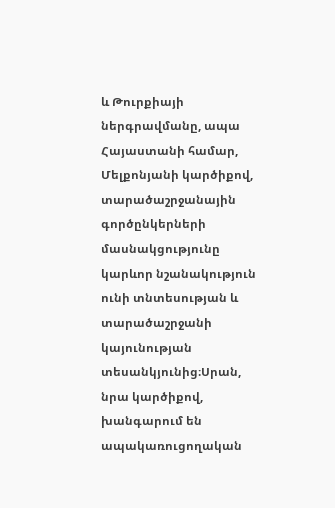և Թուրքիայի ներգրավմանը, ապա Հայաստանի համար, Մելքոնյանի կարծիքով, տարածաշրջանային գործընկերների մասնակցությունը կարևոր նշանակություն ունի տնտեսության և տարածաշրջանի կայունության տեսանկյունից։Սրան, նրա կարծիքով, խանգարում են ապակառուցողական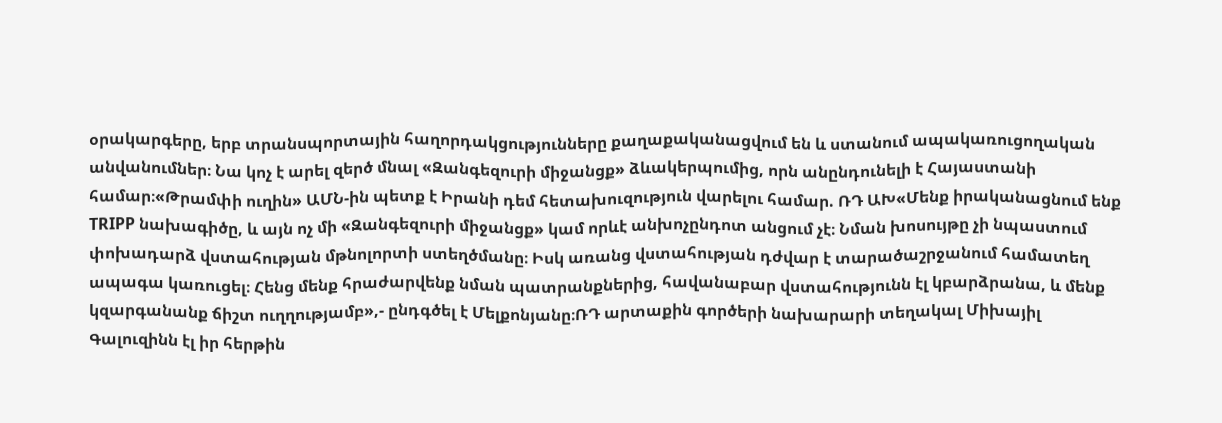օրակարգերը, երբ տրանսպորտային հաղորդակցությունները քաղաքականացվում են և ստանում ապակառուցողական անվանումներ։ Նա կոչ է արել զերծ մնալ «Զանգեզուրի միջանցք» ձևակերպումից, որն անընդունելի է Հայաստանի համար։«Թրամփի ուղին» ԱՄՆ-ին պետք է Իրանի դեմ հետախուզություն վարելու համար. ՌԴ ԱԽ«Մենք իրականացնում ենք TRIPP նախագիծը, և այն ոչ մի «Զանգեզուրի միջանցք» կամ որևէ անխոչընդոտ անցում չէ։ Նման խոսույթը չի նպաստում փոխադարձ վստահության մթնոլորտի ստեղծմանը։ Իսկ առանց վստահության դժվար է տարածաշրջանում համատեղ ապագա կառուցել։ Հենց մենք հրաժարվենք նման պատրանքներից, հավանաբար վստահությունն էլ կբարձրանա, և մենք կզարգանանք ճիշտ ուղղությամբ»,- ընդգծել է Մելքոնյանը։ՌԴ արտաքին գործերի նախարարի տեղակալ Միխայիլ Գալուզինն էլ իր հերթին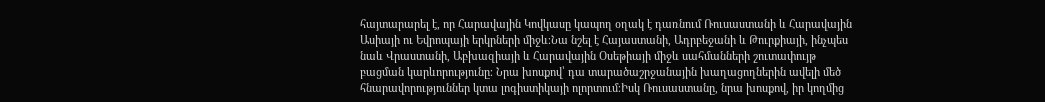հայտարարել է, որ Հարավային Կովկասը կապող օղակ է դառնում Ռուսաստանի և Հարավային Ասիայի ու Եվրոպայի երկրների միջև։Նա նշել է Հայաստանի, Ադրբեջանի և Թուրքիայի, ինչպես նաև Վրաստանի, Աբխազիայի և Հարավային Օսեթիայի միջև սահմանների շուտափույթ բացման կարևորությունը։ Նրա խոսքով՝ դա տարածաշրջանային խաղացողներին ավելի մեծ հնարավորություններ կտա լոգիստիկայի ոլորտում։Իսկ Ռուսաստանը, նրա խոսքով, իր կողմից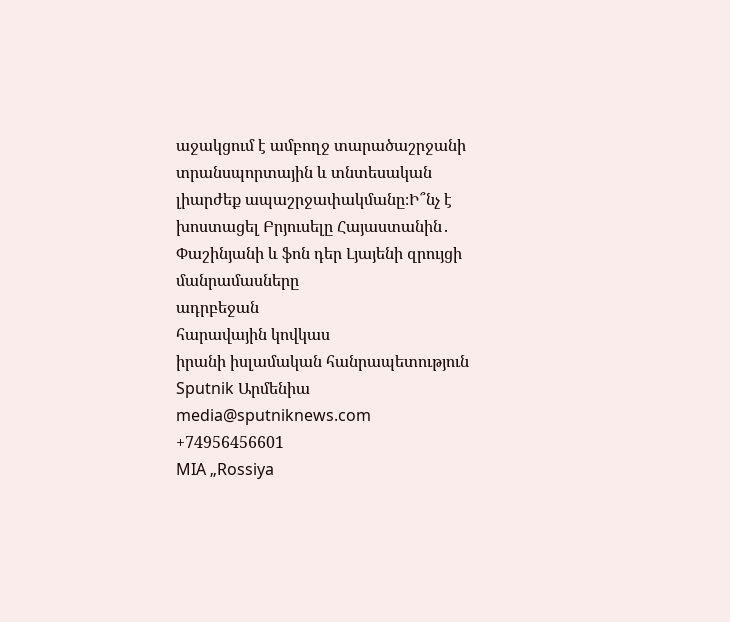աջակցում է ամբողջ տարածաշրջանի տրանսպորտային և տնտեսական լիարժեք ապաշրջափակմանը։Ի՞նչ է խոստացել Բրյուսելը Հայաստանին․ Փաշինյանի և ֆոն դեր Լյայենի զրույցի մանրամասները
ադրբեջան
հարավային կովկաս
իրանի իսլամական հանրապետություն
Sputnik Արմենիա
media@sputniknews.com
+74956456601
MIA „Rossiya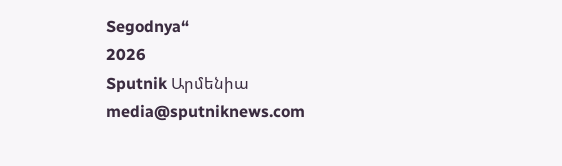Segodnya“
2026
Sputnik Արմենիա
media@sputniknews.com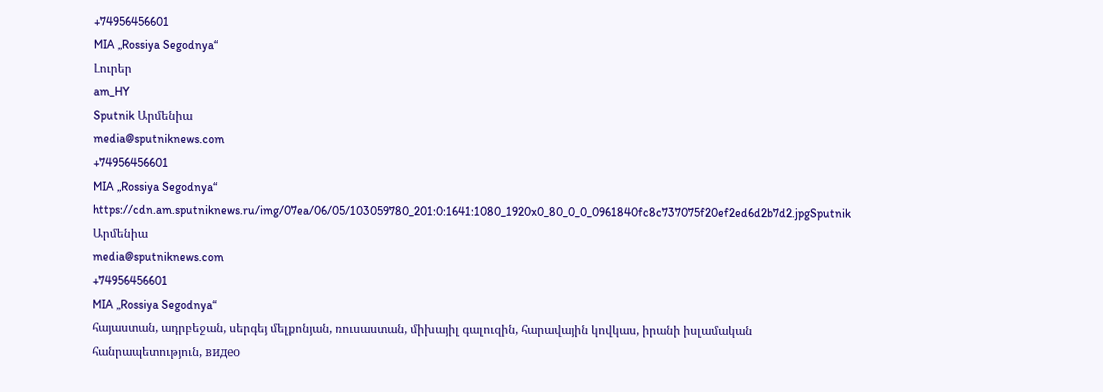+74956456601
MIA „Rossiya Segodnya“
Լուրեր
am_HY
Sputnik Արմենիա
media@sputniknews.com
+74956456601
MIA „Rossiya Segodnya“
https://cdn.am.sputniknews.ru/img/07ea/06/05/103059780_201:0:1641:1080_1920x0_80_0_0_0961840fc8c737075f20ef2ed6d2b7d2.jpgSputnik Արմենիա
media@sputniknews.com
+74956456601
MIA „Rossiya Segodnya“
հայաստան, ադրբեջան, սերգեյ մելքոնյան, ռուսաստան, միխայիլ գալուզին, հարավային կովկաս, իրանի իսլամական հանրապետություն, видео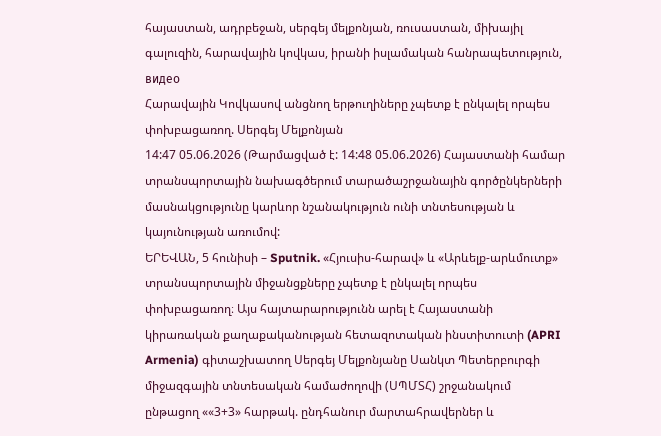հայաստան, ադրբեջան, սերգեյ մելքոնյան, ռուսաստան, միխայիլ գալուզին, հարավային կովկաս, իրանի իսլամական հանրապետություն, видео
Հարավային Կովկասով անցնող երթուղիները չպետք է ընկալել որպես փոխբացառող. Սերգեյ Մելքոնյան
14:47 05.06.2026 (Թարմացված է: 14:48 05.06.2026) Հայաստանի համար տրանսպորտային նախագծերում տարածաշրջանային գործընկերների մասնակցությունը կարևոր նշանակություն ունի տնտեսության և կայունության առումով:
ԵՐԵՎԱՆ, 5 հունիսի – Sputnik. «Հյուսիս-հարավ» և «Արևելք-արևմուտք» տրանսպորտային միջանցքները չպետք է ընկալել որպես փոխբացառող։ Այս հայտարարությունն արել է Հայաստանի կիրառական քաղաքականության հետազոտական ինստիտուտի (APRI Armenia) գիտաշխատող Սերգեյ Մելքոնյանը Սանկտ Պետերբուրգի միջազգային տնտեսական համաժողովի (ՍՊՄՏՀ) շրջանակում ընթացող ««3+3» հարթակ. ընդհանուր մարտահրավերներ և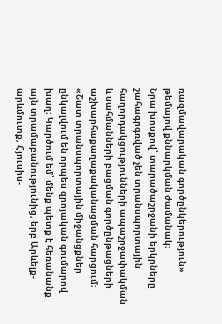ռազմավարական գործընկերություն» թեմայով քննարկման ժամանակ։
Նրա խոսքով՝ տարածաշրջանի երկրները շահագրգռված չեն տրանսպորտային հաղորդակցությունների ապաշրջափակման և սահմանների բացման գործընթացների աշխարհաքաղաքականացման հարցում։
«Շատ տրանսպորտային միջանցքներ ընկալվում են որպես զրոյական գումարով խաղ։ Կարծում եմ՝ մենք պետք է հեռանանք այն տրամաբանությունից, երբ Արևելք-արևմուտք, Հյուսիս-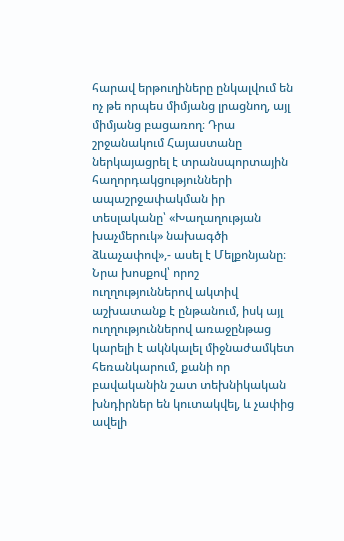հարավ երթուղիները ընկալվում են ոչ թե որպես միմյանց լրացնող, այլ միմյանց բացառող։ Դրա շրջանակում Հայաստանը ներկայացրել է տրանսպորտային հաղորդակցությունների ապաշրջափակման իր տեսլականը՝ «Խաղաղության խաչմերուկ» նախագծի ձևաչափով»,- ասել է Մելքոնյանը։
Նրա խոսքով՝ որոշ ուղղություններով ակտիվ աշխատանք է ընթանում, իսկ այլ ուղղություններով առաջընթաց կարելի է ակնկալել միջնաժամկետ հեռանկարում, քանի որ բավականին շատ տեխնիկական խնդիրներ են կուտակվել, և չափից ավելի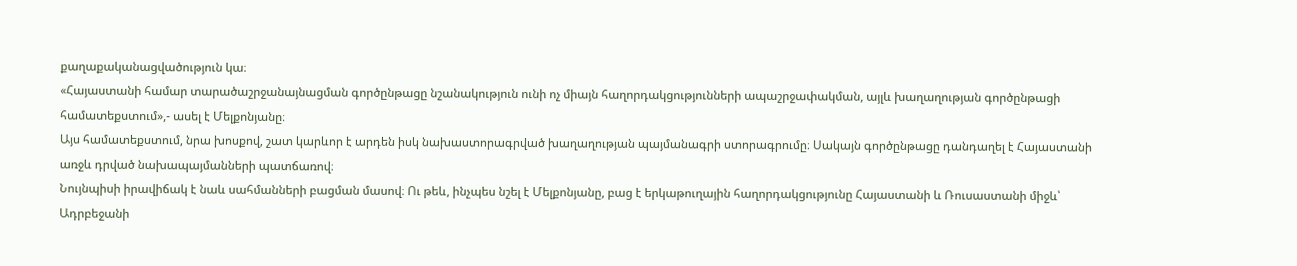քաղաքականացվածություն կա։
«Հայաստանի համար տարածաշրջանայնացման գործընթացը նշանակություն ունի ոչ միայն հաղորդակցությունների ապաշրջափակման, այլև խաղաղության գործընթացի համատեքստում»,- ասել է Մելքոնյանը։
Այս համատեքստում, նրա խոսքով, շատ կարևոր է արդեն իսկ նախաստորագրված խաղաղության պայմանագրի ստորագրումը։ Սակայն գործընթացը դանդաղել է Հայաստանի առջև դրված նախապայմանների պատճառով։
Նույնպիսի իրավիճակ է նաև սահմանների բացման մասով։ Ու թեև, ինչպես նշել է Մելքոնյանը, բաց է երկաթուղային հաղորդակցությունը Հայաստանի և Ռուսաստանի միջև՝ Ադրբեջանի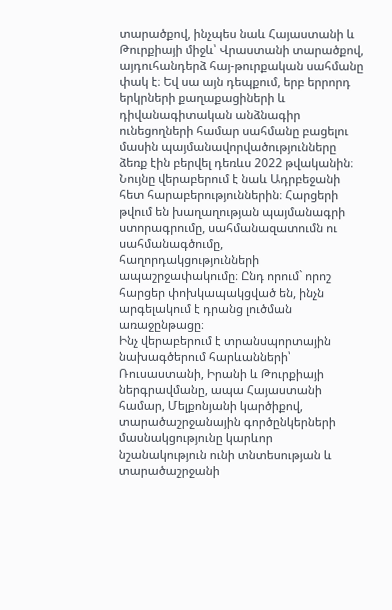տարածքով, ինչպես նաև Հայաստանի և Թուրքիայի միջև՝ Վրաստանի տարածքով, այդուհանդերձ հայ-թուրքական սահմանը փակ է։ Եվ սա այն դեպքում, երբ երրորդ երկրների քաղաքացիների և դիվանագիտական անձնագիր ունեցողների համար սահմանը բացելու մասին պայմանավորվածությունները ձեռք էին բերվել դեռևս 2022 թվականին։
Նույնը վերաբերում է նաև Ադրբեջանի հետ հարաբերություններին։ Հարցերի թվում են խաղաղության պայմանագրի ստորագրումը, սահմանազատումն ու սահմանագծումը, հաղորդակցությունների ապաշրջափակումը։ Ընդ որում` որոշ հարցեր փոխկապակցված են, ինչն արգելակում է դրանց լուծման առաջընթացը։
Ինչ վերաբերում է տրանսպորտային նախագծերում հարևանների՝ Ռուսաստանի, Իրանի և Թուրքիայի ներգրավմանը, ապա Հայաստանի համար, Մելքոնյանի կարծիքով, տարածաշրջանային գործընկերների մասնակցությունը կարևոր նշանակություն ունի տնտեսության և տարածաշրջանի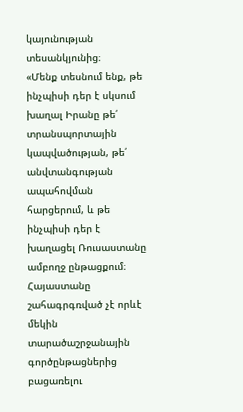կայունության տեսանկյունից։
«Մենք տեսնում ենք, թե ինչպիսի դեր է սկսում խաղալ Իրանը թե՛ տրանսպորտային կապվածության, թե՛ անվտանգության ապահովման հարցերում, և թե ինչպիսի դեր է խաղացել Ռուսաստանը ամբողջ ընթացքում։ Հայաստանը շահագրգռված չէ որևէ մեկին տարածաշրջանային գործընթացներից բացառելու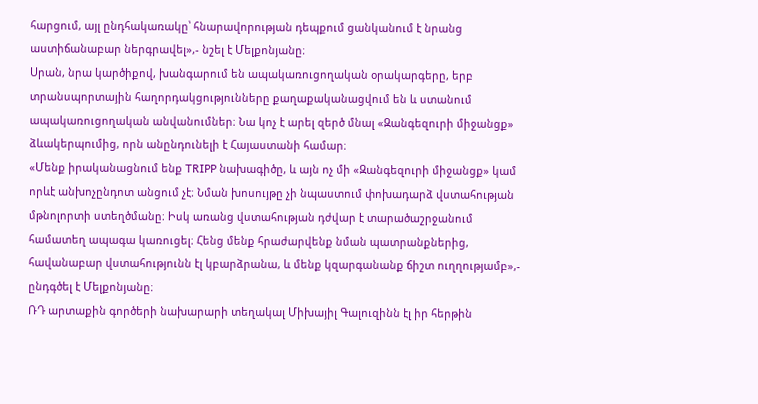հարցում, այլ ընդհակառակը՝ հնարավորության դեպքում ցանկանում է նրանց աստիճանաբար ներգրավել»,- նշել է Մելքոնյանը։
Սրան, նրա կարծիքով, խանգարում են ապակառուցողական օրակարգերը, երբ տրանսպորտային հաղորդակցությունները քաղաքականացվում են և ստանում ապակառուցողական անվանումներ։ Նա կոչ է արել զերծ մնալ «Զանգեզուրի միջանցք» ձևակերպումից, որն անընդունելի է Հայաստանի համար։
«Մենք իրականացնում ենք TRIPP նախագիծը, և այն ոչ մի «Զանգեզուրի միջանցք» կամ որևէ անխոչընդոտ անցում չէ։ Նման խոսույթը չի նպաստում փոխադարձ վստահության մթնոլորտի ստեղծմանը։ Իսկ առանց վստահության դժվար է տարածաշրջանում համատեղ ապագա կառուցել։ Հենց մենք հրաժարվենք նման պատրանքներից, հավանաբար վստահությունն էլ կբարձրանա, և մենք կզարգանանք ճիշտ ուղղությամբ»,- ընդգծել է Մելքոնյանը։
ՌԴ արտաքին գործերի նախարարի տեղակալ Միխայիլ Գալուզինն էլ իր հերթին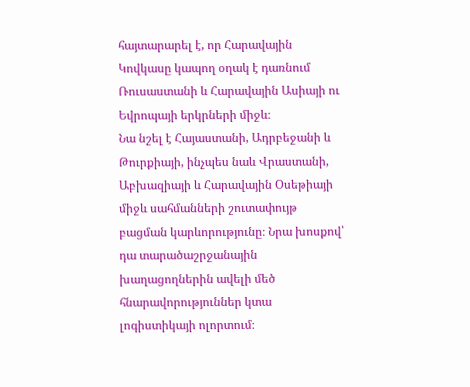հայտարարել է, որ Հարավային Կովկասը կապող օղակ է դառնում Ռուսաստանի և Հարավային Ասիայի ու Եվրոպայի երկրների միջև։
Նա նշել է Հայաստանի, Ադրբեջանի և Թուրքիայի, ինչպես նաև Վրաստանի, Աբխազիայի և Հարավային Օսեթիայի միջև սահմանների շուտափույթ բացման կարևորությունը։ Նրա խոսքով՝ դա տարածաշրջանային խաղացողներին ավելի մեծ հնարավորություններ կտա լոգիստիկայի ոլորտում։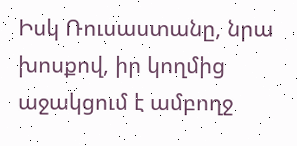Իսկ Ռուսաստանը, նրա խոսքով, իր կողմից աջակցում է ամբողջ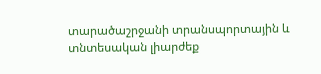տարածաշրջանի տրանսպորտային և տնտեսական լիարժեք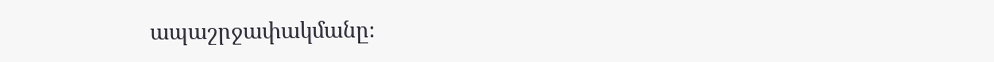ապաշրջափակմանը։